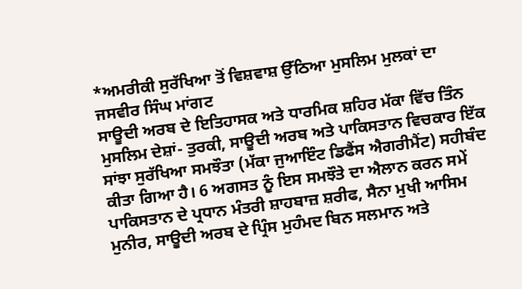*ਅਮਰੀਕੀ ਸੁਰੱਖਿਆ ਤੋਂ ਵਿਸ਼ਵਾਸ਼ ਉੱਠਿਆ ਮੁਸਲਿਮ ਮੁਲਕਾਂ ਦਾ
ਜਸਵੀਰ ਸਿੰਘ ਮਾਂਗਟ
ਸਾਊਦੀ ਅਰਬ ਦੇ ਇਤਿਹਾਸਕ ਅਤੇ ਧਾਰਮਿਕ ਸ਼ਹਿਰ ਮੱਕਾ ਵਿੱਚ ਤਿੰਨ ਮੁਸਲਿਮ ਦੇਸ਼ਾਂ- ਤੁਰਕੀ, ਸਾਊਦੀ ਅਰਬ ਅਤੇ ਪਾਕਿਸਤਾਨ ਵਿਚਕਾਰ ਇੱਕ ਸਾਂਝਾ ਸੁਰੱਖਿਆ ਸਮਝੌਤਾ (ਮੱਕਾ ਜੁਆਇੰਟ ਡਿਫੈਂਸ ਐਗਰੀਮੈਂਟ) ਸਹੀਬੰਦ ਕੀਤਾ ਗਿਆ ਹੈ। 6 ਅਗਸਤ ਨੂੰ ਇਸ ਸਮਝੌਤੇ ਦਾ ਐਲਾਨ ਕਰਨ ਸਮੇਂ ਪਾਕਿਸਤਾਨ ਦੇ ਪ੍ਰਧਾਨ ਮੰਤਰੀ ਸ਼ਾਹਬਾਜ਼ ਸ਼ਰੀਫ, ਸੈਨਾ ਮੁਖੀ ਆਸਿਮ ਮੁਨੀਰ, ਸਾਊਦੀ ਅਰਬ ਦੇ ਪ੍ਰਿੰਸ ਮੁਹੰਮਦ ਬਿਨ ਸਲਮਾਨ ਅਤੇ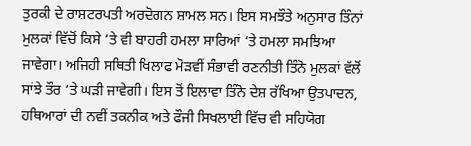ਤੁਰਕੀ ਦੇ ਰਾਸ਼ਟਰਪਤੀ ਅਰਦੋਗਨ ਸ਼ਾਮਲ ਸਨ। ਇਸ ਸਮਝੌਤੇ ਅਨੁਸਾਰ ਤਿੰਨਾਂ ਮੁਲਕਾਂ ਵਿੱਚੋਂ ਕਿਸੇ ‘ਤੇ ਵੀ ਬਾਹਰੀ ਹਮਲਾ ਸਾਰਿਆਂ ‘ਤੇ ਹਮਲਾ ਸਮਝਿਆ ਜਾਵੇਗਾ। ਅਜਿਹੀ ਸਥਿਤੀ ਖਿਲਾਫ ਮੋੜਵੀਂ ਸੰਭਾਵੀ ਰਣਨੀਤੀ ਤਿੰਨੋ ਮੁਲਕਾਂ ਵੱਲੋਂ ਸਾਂਝੇ ਤੌਰ ‘ਤੇ ਘੜੀ ਜਾਵੇਗੀ। ਇਸ ਤੋਂ ਇਲਾਵਾ ਤਿੰਨੋ ਦੇਸ਼ ਰੱਖਿਆ ਉਤਪਾਦਨ, ਹਥਿਆਰਾਂ ਦੀ ਨਵੀਂ ਤਕਨੀਕ ਅਤੇ ਫੌਜੀ ਸਿਖਲਾਈ ਵਿੱਚ ਵੀ ਸਹਿਯੋਗ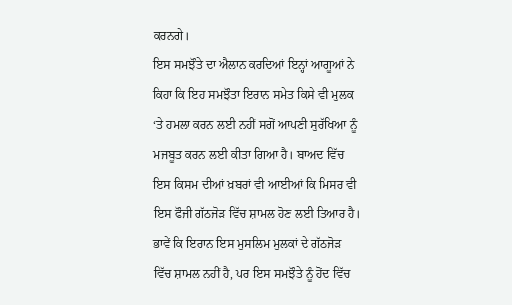ਕਰਨਗੇ।
ਇਸ ਸਮਝੌਤੇ ਦਾ ਐਲਾਨ ਕਰਦਿਆਂ ਇਨ੍ਹਾਂ ਆਗੂਆਂ ਨੇ ਕਿਹਾ ਕਿ ਇਹ ਸਮਝੌਤਾ ਇਰਾਨ ਸਮੇਤ ਕਿਸੇ ਵੀ ਮੁਲਕ ‘ਤੇ ਹਮਲਾ ਕਰਨ ਲਈ ਨਹੀਂ ਸਗੋਂ ਆਪਣੀ ਸੁਰੱਖਿਆ ਨੂੰ ਮਜਬੂਤ ਕਰਨ ਲਈ ਕੀਤਾ ਗਿਆ ਹੈ। ਬਾਅਦ ਵਿੱਚ ਇਸ ਕਿਸਮ ਦੀਆਂ ਖ਼ਬਰਾਂ ਵੀ ਆਈਆਂ ਕਿ ਮਿਸਰ ਵੀ ਇਸ ਫੌਜੀ ਗੱਠਜੋੜ ਵਿੱਚ ਸ਼ਾਮਲ ਹੋਣ ਲਈ ਤਿਆਰ ਹੈ। ਭਾਵੇਂ ਕਿ ਇਰਾਨ ਇਸ ਮੁਸਲਿਮ ਮੁਲਕਾਂ ਦੇ ਗੱਠਜੋੜ ਵਿੱਚ ਸ਼ਾਮਲ ਨਹੀਂ ਹੈ, ਪਰ ਇਸ ਸਮਝੌਤੇ ਨੂੰ ਹੋਂਦ ਵਿੱਚ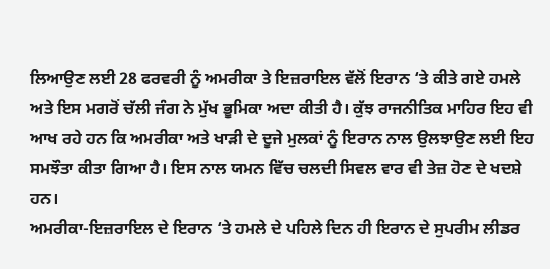ਲਿਆਉਣ ਲਈ 28 ਫਰਵਰੀ ਨੂੰ ਅਮਰੀਕਾ ਤੇ ਇਜ਼ਰਾਇਲ ਵੱਲੋਂ ਇਰਾਨ ‘ਤੇ ਕੀਤੇ ਗਏ ਹਮਲੇ ਅਤੇ ਇਸ ਮਗਰੋਂ ਚੱਲੀ ਜੰਗ ਨੇ ਮੁੱਖ ਭੂਮਿਕਾ ਅਦਾ ਕੀਤੀ ਹੈ। ਕੁੱਝ ਰਾਜਨੀਤਿਕ ਮਾਹਿਰ ਇਹ ਵੀ ਆਖ ਰਹੇ ਹਨ ਕਿ ਅਮਰੀਕਾ ਅਤੇ ਖਾੜੀ ਦੇ ਦੂਜੇ ਮੁਲਕਾਂ ਨੂੰ ਇਰਾਨ ਨਾਲ ਉਲਝਾਉਣ ਲਈ ਇਹ ਸਮਝੌਤਾ ਕੀਤਾ ਗਿਆ ਹੈ। ਇਸ ਨਾਲ ਯਮਨ ਵਿੱਚ ਚਲਦੀ ਸਿਵਲ ਵਾਰ ਵੀ ਤੇਜ਼ ਹੋਣ ਦੇ ਖਦਸ਼ੇ ਹਨ।
ਅਮਰੀਕਾ-ਇਜ਼ਰਾਇਲ ਦੇ ਇਰਾਨ ‘ਤੇ ਹਮਲੇ ਦੇ ਪਹਿਲੇ ਦਿਨ ਹੀ ਇਰਾਨ ਦੇ ਸੁਪਰੀਮ ਲੀਡਰ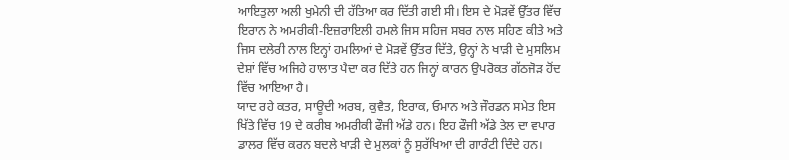ਆਇਤੁਲਾ ਅਲੀ ਖੁਮੇਨੀ ਦੀ ਹੱਤਿਆ ਕਰ ਦਿੱਤੀ ਗਈ ਸੀ। ਇਸ ਦੇ ਮੋੜਵੇਂ ਉੱਤਰ ਵਿੱਚ ਇਰਾਨ ਨੇ ਅਮਰੀਕੀ-ਇਜ਼ਰਾਇਲੀ ਹਮਲੇ ਜਿਸ ਸਹਿਜ ਸਬਰ ਨਾਲ ਸਹਿਣ ਕੀਤੇ ਅਤੇ ਜਿਸ ਦਲੇਰੀ ਨਾਲ ਇਨ੍ਹਾਂ ਹਮਲਿਆਂ ਦੇ ਮੋੜਵੇਂ ਉੱਤਰ ਦਿੱਤੇ, ਉਨ੍ਹਾਂ ਨੇ ਖਾੜੀ ਦੇ ਮੁਸਲਿਮ ਦੇਸ਼ਾਂ ਵਿੱਚ ਅਜਿਹੇ ਹਾਲਾਤ ਪੈਦਾ ਕਰ ਦਿੱਤੇ ਹਨ ਜਿਨ੍ਹਾਂ ਕਾਰਨ ਉਪਰੋਕਤ ਗੱਠਜੋੜ ਹੋਂਦ ਵਿੱਚ ਆਇਆ ਹੈ।
ਯਾਦ ਰਹੇ ਕਤਰ, ਸਾਊਦੀ ਅਰਬ, ਕੁਵੈਤ, ਇਰਾਕ, ਓਮਾਨ ਅਤੇ ਜੌਰਡਨ ਸਮੇਤ ਇਸ ਖਿੱਤੇ ਵਿੱਚ 19 ਦੇ ਕਰੀਬ ਅਮਰੀਕੀ ਫੌਜੀ ਅੱਡੇ ਹਨ। ਇਹ ਫੌਜੀ ਅੱਡੇ ਤੇਲ ਦਾ ਵਪਾਰ ਡਾਲਰ ਵਿੱਚ ਕਰਨ ਬਦਲੇ ਖਾੜੀ ਦੇ ਮੁਲਕਾਂ ਨੂੰ ਸੁਰੱਖਿਆ ਦੀ ਗਾਰੰਟੀ ਦਿੰਦੇ ਹਨ।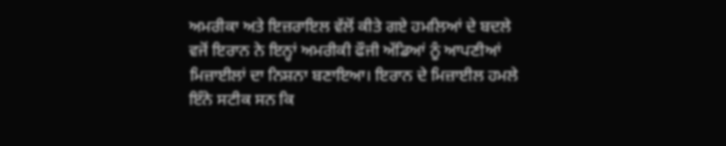ਅਮਰੀਕਾ ਅਤੇ ਇਜ਼ਰਾਇਲ ਵੱਲੋਂ ਕੀਤੇ ਗਏ ਹਮਲਿਆਂ ਦੇ ਬਦਲੇ ਵਜੋਂ ਇਰਾਨ ਨੇ ਇਨ੍ਹਾਂ ਅਮਰੀਕੀ ਫੌਜੀ ਅੱਡਿਆਂ ਨੂੰ ਆਪਣੀਆਂ ਮਿਜ਼ਾਈਲਾਂ ਦਾ ਨਿਸ਼ਨਾ ਬਣਾਇਆ। ਇਰਾਨ ਦੇ ਮਿਜ਼ਾਈਲ ਹਮਲੇ ਇੰਨੇ ਸਟੀਕ ਸਨ ਕਿ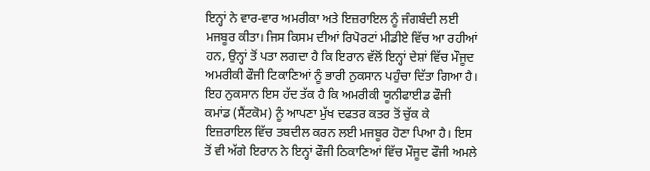ਇਨ੍ਹਾਂ ਨੇ ਵਾਰ-ਵਾਰ ਅਮਰੀਕਾ ਅਤੇ ਇਜ਼ਰਾਇਲ ਨੂੰ ਜੰਗਬੰਦੀ ਲਈ ਮਜਬੂਰ ਕੀਤਾ। ਜਿਸ ਕਿਸਮ ਦੀਆਂ ਰਿਪੋਰਟਾਂ ਮੀਡੀਏ ਵਿੱਚ ਆ ਰਹੀਆਂ ਹਨ, ਉਨ੍ਹਾਂ ਤੋਂ ਪਤਾ ਲਗਦਾ ਹੈ ਕਿ ਇਰਾਨ ਵੱਲੋਂ ਇਨ੍ਹਾਂ ਦੇਸ਼ਾਂ ਵਿੱਚ ਮੌਜੂਦ ਅਮਰੀਕੀ ਫੌਜੀ ਟਿਕਾਣਿਆਂ ਨੂੰ ਭਾਰੀ ਨੁਕਸਾਨ ਪਹੁੰਚਾ ਦਿੱਤਾ ਗਿਆ ਹੈ। ਇਹ ਨੁਕਸਾਨ ਇਸ ਹੱਦ ਤੱਕ ਹੈ ਕਿ ਅਮਰੀਕੀ ਯੂਨੀਫਾਈਡ ਫੌਜੀ ਕਮਾਂਡ (ਸੈਂਟਕੋਮ) ਨੂੰ ਆਪਣਾ ਮੁੱਖ ਦਫਤਰ ਕਤਰ ਤੋਂ ਚੁੱਕ ਕੇ ਇਜ਼ਰਾਇਲ ਵਿੱਚ ਤਬਦੀਲ ਕਰਨ ਲਈ ਮਜਬੂਰ ਹੋਣਾ ਪਿਆ ਹੈ। ਇਸ ਤੋਂ ਵੀ ਅੱਗੇ ਇਰਾਨ ਨੇ ਇਨ੍ਹਾਂ ਫੌਜੀ ਠਿਕਾਣਿਆਂ ਵਿੱਚ ਮੌਜੂਦ ਫੌਜੀ ਅਮਲੇ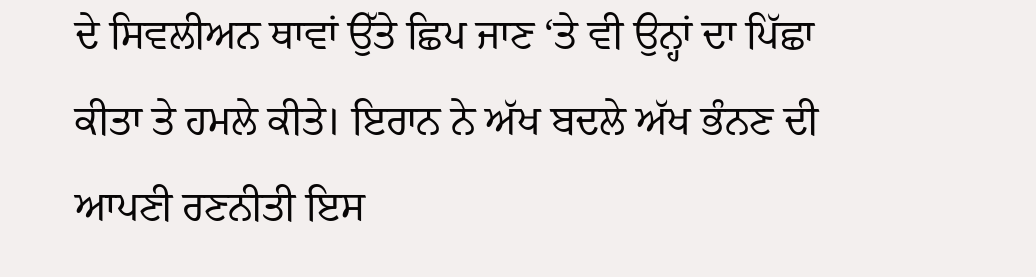ਦੇ ਸਿਵਲੀਅਨ ਥਾਵਾਂ ਉੱਤੇ ਛਿਪ ਜਾਣ ‘ਤੇ ਵੀ ਉਨ੍ਹਾਂ ਦਾ ਪਿੱਛਾ ਕੀਤਾ ਤੇ ਹਮਲੇ ਕੀਤੇ। ਇਰਾਨ ਨੇ ਅੱਖ ਬਦਲੇ ਅੱਖ ਭੰਨਣ ਦੀ ਆਪਣੀ ਰਣਨੀਤੀ ਇਸ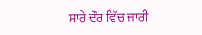ਸਾਰੇ ਦੌਰ ਵਿੱਚ ਜਾਰੀ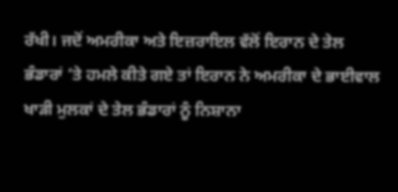ਰੱਖੀ। ਜਦੋਂ ਅਮਰੀਕਾ ਅਤੇ ਇਜ਼ਰਾਇਲ ਵੱਲੋਂ ਇਰਾਨ ਦੇ ਤੇਲ ਭੰਡਾਰਾਂ ‘ਤੇ ਹਮਲੇ ਕੀਤੇ ਗਏ ਤਾਂ ਇਰਾਨ ਨੇ ਅਮਰੀਕਾ ਦੇ ਭਾਈਵਾਲ ਖਾੜੀ ਮੁਲਕਾਂ ਦੇ ਤੇਲ ਭੰਡਾਰਾਂ ਨੂੰ ਨਿਸ਼ਾਨਾ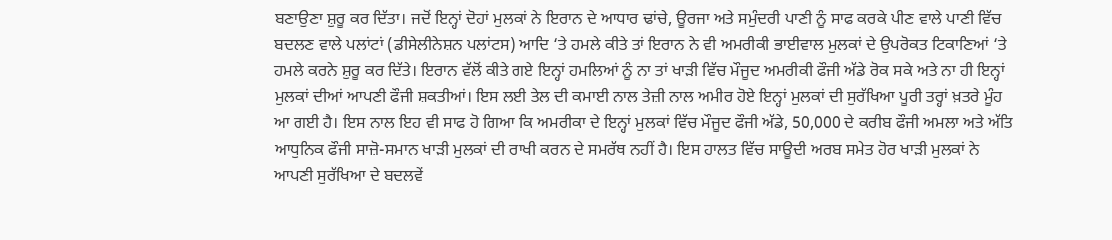ਬਣਾਉਣਾ ਸ਼ੁਰੂ ਕਰ ਦਿੱਤਾ। ਜਦੋਂ ਇਨ੍ਹਾਂ ਦੋਹਾਂ ਮੁਲਕਾਂ ਨੇ ਇਰਾਨ ਦੇ ਆਧਾਰ ਢਾਂਚੇ, ਊਰਜਾ ਅਤੇ ਸਮੁੰਦਰੀ ਪਾਣੀ ਨੂੰ ਸਾਫ ਕਰਕੇ ਪੀਣ ਵਾਲੇ ਪਾਣੀ ਵਿੱਚ ਬਦਲਣ ਵਾਲੇ ਪਲਾਂਟਾਂ (ਡੀਸੇਲੀਨੇਸ਼ਨ ਪਲਾਂਟਸ) ਆਦਿ ‘ਤੇ ਹਮਲੇ ਕੀਤੇ ਤਾਂ ਇਰਾਨ ਨੇ ਵੀ ਅਮਰੀਕੀ ਭਾਈਵਾਲ ਮੁਲਕਾਂ ਦੇ ਉਪਰੋਕਤ ਟਿਕਾਣਿਆਂ ‘ਤੇ ਹਮਲੇ ਕਰਨੇ ਸ਼ੁਰੂ ਕਰ ਦਿੱਤੇ। ਇਰਾਨ ਵੱਲੋਂ ਕੀਤੇ ਗਏ ਇਨ੍ਹਾਂ ਹਮਲਿਆਂ ਨੂੰ ਨਾ ਤਾਂ ਖਾੜੀ ਵਿੱਚ ਮੌਜੂਦ ਅਮਰੀਕੀ ਫੌਜੀ ਅੱਡੇ ਰੋਕ ਸਕੇ ਅਤੇ ਨਾ ਹੀ ਇਨ੍ਹਾਂ ਮੁਲਕਾਂ ਦੀਆਂ ਆਪਣੀ ਫੌਜੀ ਸ਼ਕਤੀਆਂ। ਇਸ ਲਈ ਤੇਲ ਦੀ ਕਮਾਈ ਨਾਲ ਤੇਜ਼ੀ ਨਾਲ ਅਮੀਰ ਹੋਏ ਇਨ੍ਹਾਂ ਮੁਲਕਾਂ ਦੀ ਸੁਰੱਖਿਆ ਪੂਰੀ ਤਰ੍ਹਾਂ ਖ਼ਤਰੇ ਮੂੰਹ ਆ ਗਈ ਹੈ। ਇਸ ਨਾਲ ਇਹ ਵੀ ਸਾਫ ਹੋ ਗਿਆ ਕਿ ਅਮਰੀਕਾ ਦੇ ਇਨ੍ਹਾਂ ਮੁਲਕਾਂ ਵਿੱਚ ਮੌਜੂਦ ਫੌਜੀ ਅੱਡੇ, 50,000 ਦੇ ਕਰੀਬ ਫੌਜੀ ਅਮਲਾ ਅਤੇ ਅੱਤਿ ਆਧੁਨਿਕ ਫੌਜੀ ਸਾਜ਼ੋ-ਸਮਾਨ ਖਾੜੀ ਮੁਲਕਾਂ ਦੀ ਰਾਖੀ ਕਰਨ ਦੇ ਸਮਰੱਥ ਨਹੀਂ ਹੈ। ਇਸ ਹਾਲਤ ਵਿੱਚ ਸਾਊਦੀ ਅਰਬ ਸਮੇਤ ਹੋਰ ਖਾੜੀ ਮੁਲਕਾਂ ਨੇ ਆਪਣੀ ਸੁਰੱਖਿਆ ਦੇ ਬਦਲਵੇਂ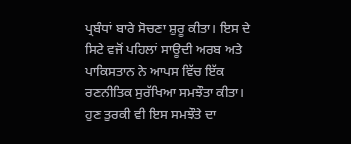ਪ੍ਰਬੰਧਾਂ ਬਾਰੇ ਸੋਚਣਾ ਸ਼ੁਰੂ ਕੀਤਾ। ਇਸ ਦੇ ਸਿਟੇ ਵਜੋਂ ਪਹਿਲਾਂ ਸਾਊਦੀ ਅਰਬ ਅਤੇ ਪਾਕਿਸਤਾਨ ਨੇ ਆਪਸ ਵਿੱਚ ਇੱਕ ਰਣਨੀਤਿਕ ਸੁਰੱਖਿਆ ਸਮਝੌਤਾ ਕੀਤਾ। ਹੁਣ ਤੁਰਕੀ ਵੀ ਇਸ ਸਮਝੌਤੇ ਦਾ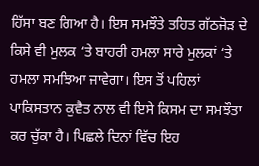ਹਿੱਸਾ ਬਣ ਗਿਆ ਹੈ। ਇਸ ਸਮਝੌਤੇ ਤਹਿਤ ਗੱਠਜੋੜ ਦੇ ਕਿਸੇ ਵੀ ਮੁਲਕ ‘ਤੇ ਬਾਹਰੀ ਹਮਲਾ ਸਾਰੇ ਮੁਲਕਾਂ ‘ਤੇ ਹਮਲਾ ਸਮਝਿਆ ਜਾਵੇਗਾ। ਇਸ ਤੋਂ ਪਹਿਲਾਂ ਪਾਕਿਸਤਾਨ ਕੁਵੈਤ ਨਾਲ ਵੀ ਇਸੇ ਕਿਸਮ ਦਾ ਸਮਝੌਤਾ ਕਰ ਚੁੱਕਾ ਹੈ। ਪਿਛਲੇ ਦਿਨਾਂ ਵਿੱਚ ਇਹ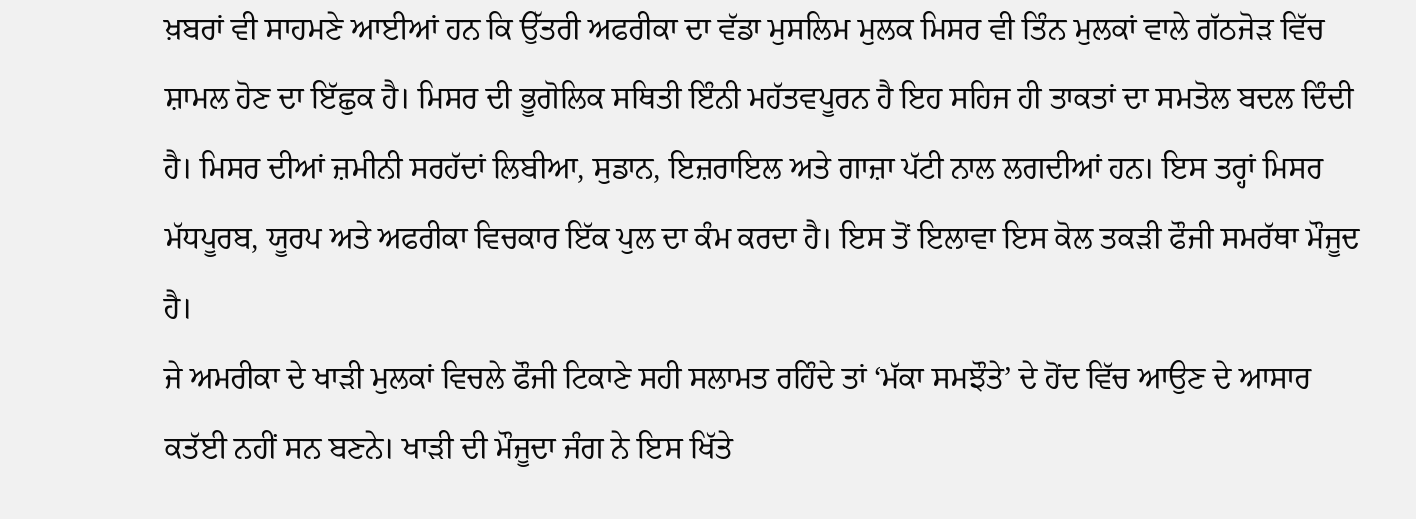ਖ਼ਬਰਾਂ ਵੀ ਸਾਹਮਣੇ ਆਈਆਂ ਹਨ ਕਿ ਉੱਤਰੀ ਅਫਰੀਕਾ ਦਾ ਵੱਡਾ ਮੁਸਲਿਮ ਮੁਲਕ ਮਿਸਰ ਵੀ ਤਿੰਨ ਮੁਲਕਾਂ ਵਾਲੇ ਗੱਠਜੋੜ ਵਿੱਚ ਸ਼ਾਮਲ ਹੋਣ ਦਾ ਇੱਛੁਕ ਹੈ। ਮਿਸਰ ਦੀ ਭੂਗੋਲਿਕ ਸਥਿਤੀ ਇੰਨੀ ਮਹੱਤਵਪੂਰਨ ਹੈ ਇਹ ਸਹਿਜ ਹੀ ਤਾਕਤਾਂ ਦਾ ਸਮਤੋਲ ਬਦਲ ਦਿੰਦੀ ਹੈ। ਮਿਸਰ ਦੀਆਂ ਜ਼ਮੀਨੀ ਸਰਹੱਦਾਂ ਲਿਬੀਆ, ਸੁਡਾਨ, ਇਜ਼ਰਾਇਲ ਅਤੇ ਗਾਜ਼ਾ ਪੱਟੀ ਨਾਲ ਲਗਦੀਆਂ ਹਨ। ਇਸ ਤਰ੍ਹਾਂ ਮਿਸਰ ਮੱਧਪੂਰਬ, ਯੂਰਪ ਅਤੇ ਅਫਰੀਕਾ ਵਿਚਕਾਰ ਇੱਕ ਪੁਲ ਦਾ ਕੰਮ ਕਰਦਾ ਹੈ। ਇਸ ਤੋਂ ਇਲਾਵਾ ਇਸ ਕੋਲ ਤਕੜੀ ਫੌਜੀ ਸਮਰੱਥਾ ਮੌਜੂਦ ਹੈ।
ਜੇ ਅਮਰੀਕਾ ਦੇ ਖਾੜੀ ਮੁਲਕਾਂ ਵਿਚਲੇ ਫੌਜੀ ਟਿਕਾਣੇ ਸਹੀ ਸਲਾਮਤ ਰਹਿੰਦੇ ਤਾਂ ‘ਮੱਕਾ ਸਮਝੌਤੇ’ ਦੇ ਹੋਂਦ ਵਿੱਚ ਆਉਣ ਦੇ ਆਸਾਰ ਕਤੱਈ ਨਹੀਂ ਸਨ ਬਣਨੇ। ਖਾੜੀ ਦੀ ਮੌਜੂਦਾ ਜੰਗ ਨੇ ਇਸ ਖਿੱਤੇ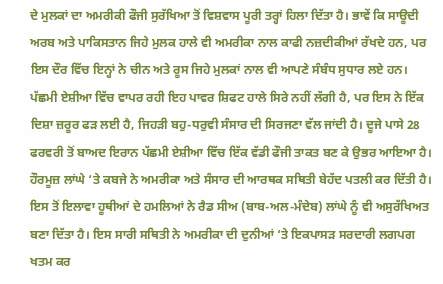ਦੇ ਮੁਲਕਾਂ ਦਾ ਅਮਰੀਕੀ ਫੌਜੀ ਸੁਰੱਖਿਆ ਤੋਂ ਵਿਸ਼ਵਾਸ ਪੂਰੀ ਤਰ੍ਹਾਂ ਹਿਲਾ ਦਿੱਤਾ ਹੈ। ਭਾਵੇਂ ਕਿ ਸਾਊਦੀ ਅਰਬ ਅਤੇ ਪਾਕਿਸਤਾਨ ਜਿਹੇ ਮੁਲਕ ਹਾਲੇ ਵੀ ਅਮਰੀਕਾ ਨਾਲ ਕਾਫੀ ਨਜ਼ਦੀਕੀਆਂ ਰੱਖਦੇ ਹਨ, ਪਰ ਇਸ ਦੌਰ ਵਿੱਚ ਇਨ੍ਹਾਂ ਨੇ ਚੀਨ ਅਤੇ ਰੂਸ ਜਿਹੇ ਮੁਲਕਾਂ ਨਾਲ ਵੀ ਆਪਣੇ ਸੰਬੰਧ ਸੁਧਾਰ ਲਏ ਹਨ। ਪੱਛਮੀ ਏਸ਼ੀਆ ਵਿੱਚ ਵਾਪਰ ਰਹੀ ਇਹ ਪਾਵਰ ਸ਼ਿਫਟ ਹਾਲੇ ਸਿਰੇ ਨਹੀਂ ਲੱਗੀ ਹੈ, ਪਰ ਇਸ ਨੇ ਇੱਕ ਦਿਸ਼ਾ ਜ਼ਰੂਰ ਫੜ ਲਈ ਹੈ, ਜਿਹੜੀ ਬਹੁ-ਧਰੁਵੀ ਸੰਸਾਰ ਦੀ ਸਿਰਜਣਾ ਵੱਲ ਜਾਂਦੀ ਹੈ। ਦੂਜੇ ਪਾਸੇ 28 ਫਰਵਰੀ ਤੋਂ ਬਾਅਦ ਇਰਾਨ ਪੱਛਮੀ ਏਸ਼ੀਆ ਵਿੱਚ ਇੱਕ ਵੱਡੀ ਫੌਜੀ ਤਾਕਤ ਬਣ ਕੇ ਉਭਰ ਆਇਆ ਹੈ। ਹੌਰਮੂਜ਼ ਲਾਂਘੇ ‘ਤੇ ਕਬਜੇ ਨੇ ਅਮਰੀਕਾ ਅਤੇ ਸੰਸਾਰ ਦੀ ਆਰਥਕ ਸਥਿਤੀ ਬੇਹੱਦ ਪਤਲੀ ਕਰ ਦਿੱਤੀ ਹੈ। ਇਸ ਤੋਂ ਇਲਾਵਾ ਹੂਥੀਆਂ ਦੇ ਹਮਲਿਆਂ ਨੇ ਰੈਡ ਸੀਅ (ਬਾਬ-ਅਲ-ਮੰਦੇਬ) ਲਾਂਘੇ ਨੂੰ ਵੀ ਅਸੁਰੱਖਿਅਤ ਬਣਾ ਦਿੱਤਾ ਹੈ। ਇਸ ਸਾਰੀ ਸਥਿਤੀ ਨੇ ਅਮਰੀਕਾ ਦੀ ਦੁਨੀਆਂ ‘ਤੇ ਇਕਪਾਸੜ ਸਰਦਾਰੀ ਲਗਪਗ ਖਤਮ ਕਰ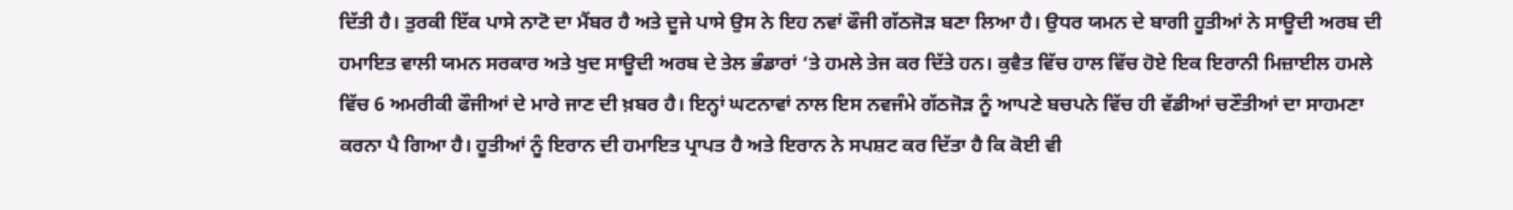ਦਿੱਤੀ ਹੈ। ਤੁਰਕੀ ਇੱਕ ਪਾਸੇ ਨਾਟੋ ਦਾ ਮੈਂਬਰ ਹੈ ਅਤੇ ਦੂਜੇ ਪਾਸੇ ਉਸ ਨੇ ਇਹ ਨਵਾਂ ਫੌਜੀ ਗੱਠਜੋੜ ਬਣਾ ਲਿਆ ਹੈ। ਉਧਰ ਯਮਨ ਦੇ ਬਾਗੀ ਹੂਤੀਆਂ ਨੇ ਸਾਊਦੀ ਅਰਬ ਦੀ ਹਮਾਇਤ ਵਾਲੀ ਯਮਨ ਸਰਕਾਰ ਅਤੇ ਖੁਦ ਸਾਊਦੀ ਅਰਬ ਦੇ ਤੇਲ ਭੰਡਾਰਾਂ ‘ਤੇ ਹਮਲੇ ਤੇਜ ਕਰ ਦਿੱਤੇ ਹਨ। ਕੁਵੈਤ ਵਿੱਚ ਹਾਲ ਵਿੱਚ ਹੋਏ ਇਕ ਇਰਾਨੀ ਮਿਜ਼ਾਈਲ ਹਮਲੇ ਵਿੱਚ 6 ਅਮਰੀਕੀ ਫੌਜੀਆਂ ਦੇ ਮਾਰੇ ਜਾਣ ਦੀ ਖ਼ਬਰ ਹੈ। ਇਨ੍ਹਾਂ ਘਟਨਾਵਾਂ ਨਾਲ ਇਸ ਨਵਜੰਮੇ ਗੱਠਜੋੜ ਨੂੰ ਆਪਣੇ ਬਚਪਨੇ ਵਿੱਚ ਹੀ ਵੱਡੀਆਂ ਚਣੌਤੀਆਂ ਦਾ ਸਾਹਮਣਾ ਕਰਨਾ ਪੈ ਗਿਆ ਹੈ। ਹੂਤੀਆਂ ਨੂੰ ਇਰਾਨ ਦੀ ਹਮਾਇਤ ਪ੍ਰਾਪਤ ਹੈ ਅਤੇ ਇਰਾਨ ਨੇ ਸਪਸ਼ਟ ਕਰ ਦਿੱਤਾ ਹੈ ਕਿ ਕੋਈ ਵੀ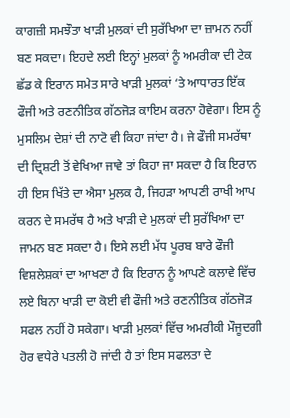ਕਾਗਜ਼ੀ ਸਮਝੌਤਾ ਖਾੜੀ ਮੁਲਕਾਂ ਦੀ ਸੁਰੱਖਿਆ ਦਾ ਜ਼ਾਮਨ ਨਹੀਂ ਬਣ ਸਕਦਾ। ਇਹਦੇ ਲਈ ਇਨ੍ਹਾਂ ਮੁਲਕਾਂ ਨੂੰ ਅਮਰੀਕਾ ਦੀ ਟੇਕ ਛੱਡ ਕੇ ਇਰਾਨ ਸਮੇਤ ਸਾਰੇ ਖਾੜੀ ਮੁਲਕਾਂ ‘ਤੇ ਆਧਾਰਤ ਇੱਕ ਫੌਜੀ ਅਤੇ ਰਣਨੀਤਿਕ ਗੱਠਜੋੜ ਕਾਇਮ ਕਰਨਾ ਹੋਵੇਗਾ। ਇਸ ਨੂੰ ਮੁਸਲਿਮ ਦੇਸ਼ਾਂ ਦੀ ਨਾਟੋ ਵੀ ਕਿਹਾ ਜਾਂਦਾ ਹੈ। ਜੇ ਫੌਜੀ ਸਮਰੱਥਾ ਦੀ ਦ੍ਰਿਸ਼ਟੀ ਤੋਂ ਵੇਖਿਆ ਜਾਵੇ ਤਾਂ ਕਿਹਾ ਜਾ ਸਕਦਾ ਹੈ ਕਿ ਇਰਾਨ ਹੀ ਇਸ ਖਿੱਤੇ ਦਾ ਐਸਾ ਮੁਲਕ ਹੈ, ਜਿਹੜਾ ਆਪਣੀ ਰਾਖੀ ਆਪ ਕਰਨ ਦੇ ਸਮਰੱਥ ਹੈ ਅਤੇ ਖਾੜੀ ਦੇ ਮੁਲਕਾਂ ਦੀ ਸੁਰੱਖਿਆ ਦਾ ਜਾਮਨ ਬਣ ਸਕਦਾ ਹੈ। ਇਸੇ ਲਈ ਮੱਧ ਪੂਰਬ ਬਾਰੇ ਫੌਜੀ ਵਿਸ਼ਲੇਸ਼ਕਾਂ ਦਾ ਆਖਣਾ ਹੈ ਕਿ ਇਰਾਨ ਨੂੰ ਆਪਣੇ ਕਲਾਵੇ ਵਿੱਚ ਲਏ ਬਿਨਾ ਖਾੜੀ ਦਾ ਕੋਈ ਵੀ ਫੌਜੀ ਅਤੇ ਰਣਨੀਤਿਕ ਗੱਠਜੋੜ ਸਫਲ ਨਹੀਂ ਹੋ ਸਕੇਗਾ। ਖਾੜੀ ਮੁਲਕਾਂ ਵਿੱਚ ਅਮਰੀਕੀ ਮੌਜੂਦਗੀ ਹੋਰ ਵਧੇਰੇ ਪਤਲੀ ਹੋ ਜਾਂਦੀ ਹੈ ਤਾਂ ਇਸ ਸਫਲਤਾ ਦੇ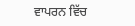ਵਾਪਰਨ ਵਿੱਚ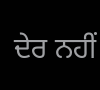ਦੇਰ ਨਹੀਂ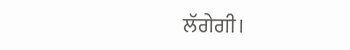ਲੱਗੇਗੀ।